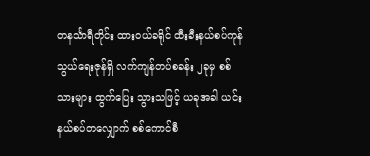တနင်္သာရီတိုင်း ထားဝယ်ခရိုင် ထီးခီးနယ်စပ်ကုန်သွယ်ရေးဇုန်ရှိ လက်ကျန်တပ်စခန်း ၂ခုမှ စစ်သားများ ထွက်ပြေး သွားသဖြင့် ယခုအခါ ယင်းနယ်စပ်တလျှောက် စစ်ကောင်စီ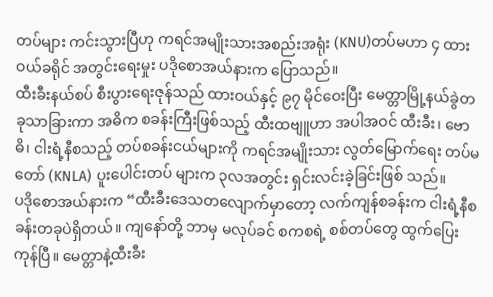တပ်များ ကင်းသွားပြီဟု ကရင်အမျိုးသားအစည်းအရုံး (KNU)တပ်မဟာ ၄ ထားဝယ်ခရိုင် အတွင်းရေးမှုး ပဒိုစောအယ်နားက ပြောသည်။
ထီးခီးနယ်စပ် စီးပွားရေးဇုန်သည် ထားဝယ်နှင့် ၉၇ မိုင်ဝေးပြီး မေတ္တာမြို့နယ်ခွဲတခုသာခြားကာ အဓိက စခန်းကြီးဖြစ်သည့် ထီးထဗျူဟာ အပါအဝင် ထီးခီး၊ ဗောဓိ၊ ငါးရံ့နီစသည့် တပ်စခန်းငယ်များကို ကရင်အမျိုးသား လွတ်မြောက်ရေး တပ်မတော် (KNLA) ပူးပေါင်းတပ် များက ၃လအတွင်း ရှင်းလင်းခဲ့ခြင်းဖြစ် သည်။
ပဒိုစောအယ်နားက “ထီးခီးဒေသတလျောက်မှာတော့ လက်ကျန်စခန်းက ငါးရံ့နီစခန်းတခုပဲရှိတယ်။ ကျနော်တို့ ဘာမှ မလုပ်ခင် စကစရဲ့ စစ်တပ်တွေ ထွက်ပြေးကုန်ပြီ။ မေတ္တာနဲ့ထီးခီး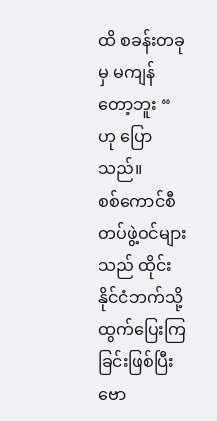ထိ စခန်းတခုမှ မကျန်တော့ဘူး “ ဟု ပြောသည်။
စစ်ကောင်စီတပ်ဖွဲ့ဝင်များသည် ထိုင်းနိုင်ငံဘက်သို့ ထွက်ပြေးကြခြင်းဖြစ်ပြီး ဗော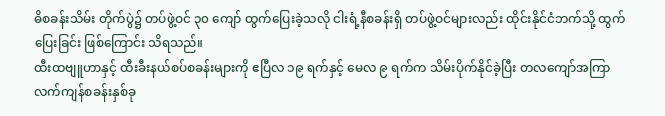ဓိစခန်းသိမ်း တိုက်ပွဲ၌ တပ်ဖွဲ့ဝင် ၃၀ ကျော် ထွက်ပြေးခဲ့သလို ငါးရံ့နီစခန်းရှိ တပ်ဖွဲ့ဝင်များလည်း ထိုင်းနိုင်ငံဘက်သို့ ထွက်ပြေးခြင်း ဖြစ်ကြောင်း သိရသည်။
ထီးထဗျူဟာနှင့် ထီးခီးနယ်စပ်စခန်းများကို ဧပြီလ ၁၉ ရက်နှင့် မေလ ၉ ရက်က သိမ်းပိုက်နိုင်ခဲ့ပြီး တလကျော်အကြာ လက်ကျန်စခန်းနှစ်ခု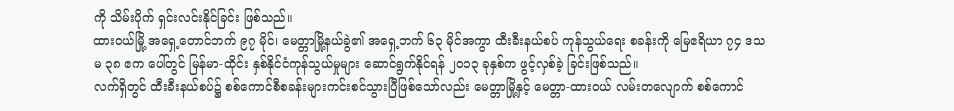ကို သိမ်းပိုက် ရှင်းလင်းနိုင်ခြင်း ဖြစ်သည်။
ထားဝယ်မြို့ အရှေ့တောင်ဘက် ၉၇ မိုင်၊ မေတ္တာမြို့နယ်ခွဲ၏ အရှေ့ဘက် ၆၃ မိုင်အကွာ ထီးခီးနယ်စပ် ကုန်သွယ်ရေး စခန်းကို မြေဧရိယာ ၇၄ ဒသမ ၃၈ ဧက ပေါ်တွင် မြန်မာ-ထိုင်း နှစ်နိုင်ငံကုန်သွယ်မှုများ ဆောင်ရွက်နိုင်ရန် ၂၀၁၃ ခုနှစ်က ဖွင့်လှစ်ခဲ့ ခြင်းဖြစ်သည်။
လက်ရှိတွင် ထီးခီးနယ်စပ်၌ စစ်ကောင်စီစခန်းများကင်းစင်သွားပြီဖြစ်သော်လည်း မေတ္တာမြို့နှင့် မေတ္တာ-ထားဝယ် လမ်းတလျောက် စစ်ကောင်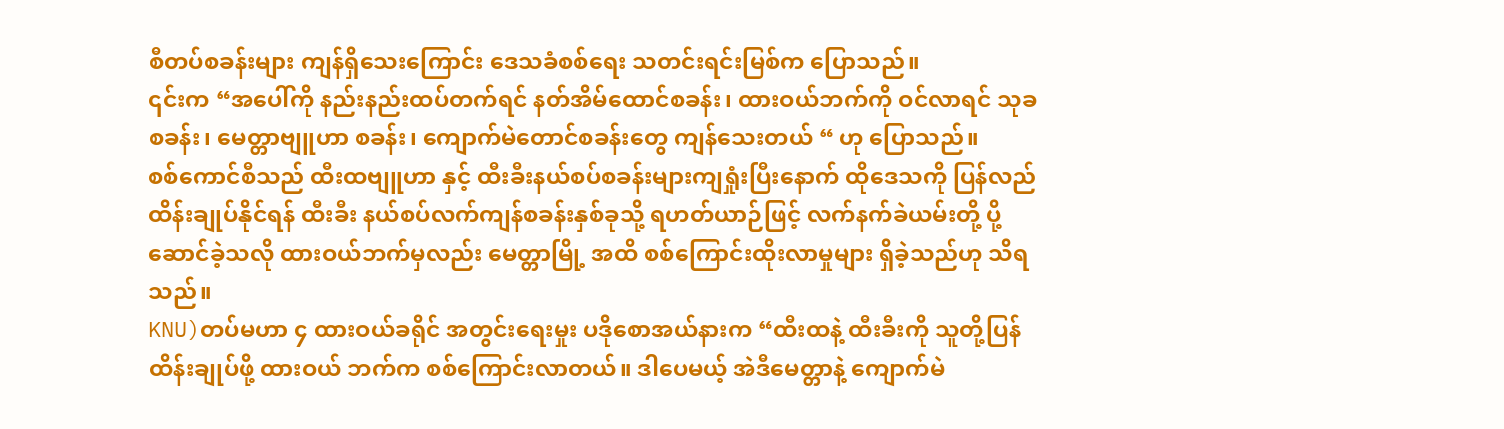စီတပ်စခန်းများ ကျန်ရှိသေးကြောင်း ဒေသခံစစ်ရေး သတင်းရင်းမြစ်က ပြောသည်။
၎င်းက “အပေါ်ကို နည်းနည်းထပ်တက်ရင် နတ်အိမ်ထောင်စခန်း၊ ထားဝယ်ဘက်ကို ဝင်လာရင် သုခစခန်း၊ မေတ္တာဗျူဟာ စခန်း၊ ကျောက်မဲတောင်စခန်းတွေ ကျန်သေးတယ် “ ဟု ပြောသည်။
စစ်ကောင်စီသည် ထီးထဗျူဟာ နှင့် ထီးခီးနယ်စပ်စခန်းများကျရှုံးပြီးနောက် ထိုဒေသကို ပြန်လည်ထိန်းချုပ်နိုင်ရန် ထီးခီး နယ်စပ်လက်ကျန်စခန်းနှစ်ခုသို့ ရဟတ်ယာဉ်ဖြင့် လက်နက်ခဲယမ်းတို့ ပို့ဆောင်ခဲ့သလို ထားဝယ်ဘက်မှလည်း မေတ္တာမြို့ အထိ စစ်ကြောင်းထိုးလာမှုများ ရှိခဲ့သည်ဟု သိရသည်။
KNU)တပ်မဟာ ၄ ထားဝယ်ခရိုင် အတွင်းရေးမှုး ပဒိုစောအယ်နားက “ထီးထနဲ့ ထီးခီးကို သူတို့ပြန်ထိန်းချုပ်ဖို့ ထားဝယ် ဘက်က စစ်ကြောင်းလာတယ်။ ဒါပေမယ့် အဲဒီမေတ္တာနဲ့ ကျောက်မဲ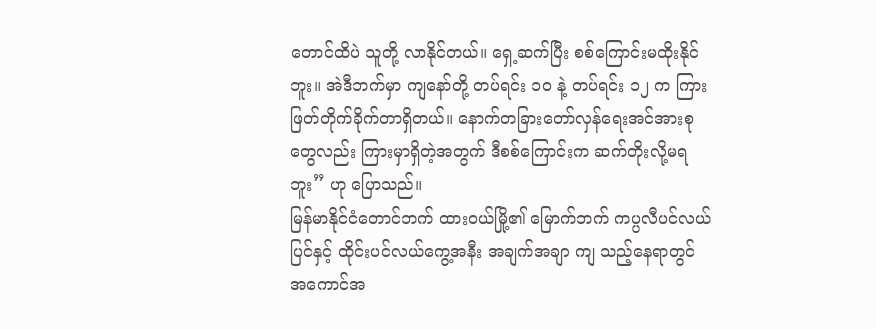တောင်ထိပဲ သူတို့ လာနိုင်တယ်။ ရှေ့ဆက်ပြီး စစ်ကြောင်းမထိုးနိုင်ဘူး။ အဲဒီဘက်မှာ ကျနော်တို့ တပ်ရင်း ၁၀ နဲ့ တပ်ရင်း ၁၂ က ကြားဖြတ်တိုက်ခိုက်တာရှိတယ်။ နောက်တခြားတော်လှန်ရေးအင်အားစုတွေလည်း ကြားမှာရှိတဲ့အတွက် ဒီစစ်ကြောင်းက ဆက်တိုးလို့မရဘူး” ဟု ပြောသည်။
မြန်မာနိုင်ငံတောင်ဘက် ထားဝယ်မြို့၏ မြောက်ဘက် ကပ္ပလီပင်လယ်ပြင်နှင့် ထိုင်းပင်လယ်ကွေ့အနီး အချက်အချာ ကျ သည့်နေရာတွင် အကောင်အ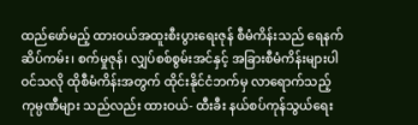ထည်ဖော်မည့် ထားဝယ်အထူးစီးပွားရေးဇုန် စီမံကိန်းသည် ရေနက်ဆိပ်ကမ်း၊ စက်မှုဇုန်၊ လျှပ်စစ်စွမ်းအင်နှင့် အခြားစီမံကိန်းများပါဝင်သလို ထိုစီမံကိန်းအတွက် ထိုင်းနိုင်ငံဘက်မှ လာရောက်သည့် ကုမ္ပဏီများ သည်လည်း ထားဝယ်- ထီးခီး နယ်စပ်ကုန်သွယ်ရေး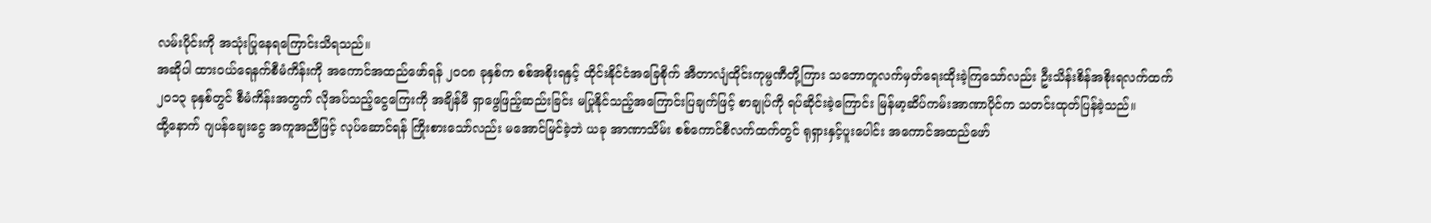လမ်းပိုင်းကို အသုံးပြုနေရကြောင်းသိရသည်။
အဆိုပါ ထားဝယ်ရေနက်စီမံကိန်းကို အကောင်အထည်ဖော်ရန် ၂၀၀၈ ခုနှစ်က စစ်အစိုးရနှင့် ထိုင်းနိုင်ငံအခြေစိုက် အီတာလျံထိုင်းကုမ္ပဏီတို့ကြား သဘောတူလက်မှတ်ရေးထိုးခဲ့ကြသော်လည်း ဦးသိန်းစိန်အစိုးရလက်ထက် ၂၀၁၃ ခုနှစ်တွင် စီမံကိန်းအတွက် လိုအပ်သည့်ငွေကြေးကို အချိန်မီ ရှာဖွေဖြည့်ဆည်းခြင်း မပြုနိုင်သည့်အကြောင်းပြချက်ဖြင့် စာချုပ်ကို ရပ်ဆိုင်းခဲ့ကြောင်း မြန်မာ့ဆိပ်ကမ်းအာဏာပိုင်က သတင်းထုတ်ပြန်ခဲ့သည်။
ထို့နောက် ဂျပန်ချေးငွေ အကူအညီဖြင့် လုပ်ဆောင်ရန် ကြိုးစားသော်လည်း မအောင်မြင်ခဲ့ဘဲ ယခု အာဏာသိမ်း စစ်ကောင်စီလက်ထက်တွင် ရုရှားနှင့်ပူးပေါင်း အကောင်အထည်ဖော်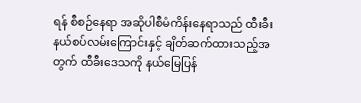ရန် စီစဉ်နေရာ အဆိုပါစီမံကိန်းနေရာသည် ထီးခီးနယ်စပ်လမ်းကြောင်းနှင့် ချိတ်ဆက်ထားသည့်အတွက် ထီခီးဒေသကို နယ်မြေပြန်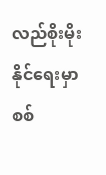လည်စိုးမိုးနိုင်ရေးမှာ စစ်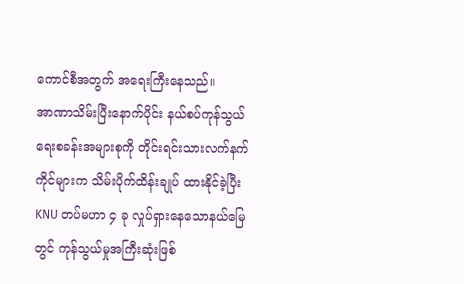ကောင်စီအတွက် အရေးကြီးနေသည်။
အာဏာသိမ်းပြီးနောက်ပိုင်း နယ်စပ်ကုန်သွယ်ရေးစခန်းအများစုကို တိုင်းရင်းသားလက်နက်ကိုင်များက သိမ်းပိုက်ထိန်းချုပ် ထားနိုင်ခဲ့ပြီး KNU တပ်မဟာ ၄ ခု လှုပ်ရှားနေသောနယ်မြေတွင် ကုန်သွယ်မှုအကြီးဆုံးဖြစ်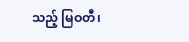သည့် မြဝတီ၊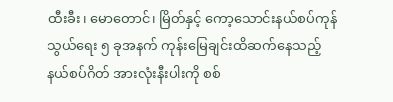ထီးခီး၊ မောတောင်၊ မြိတ်နှင့် ကော့သောင်းနယ်စပ်ကုန်သွယ်ရေး ၅ ခုအနက် ကုန်းမြေချင်းထိဆက်နေသည့် နယ်စပ်ဂိတ် အားလုံးနီးပါးကို စစ်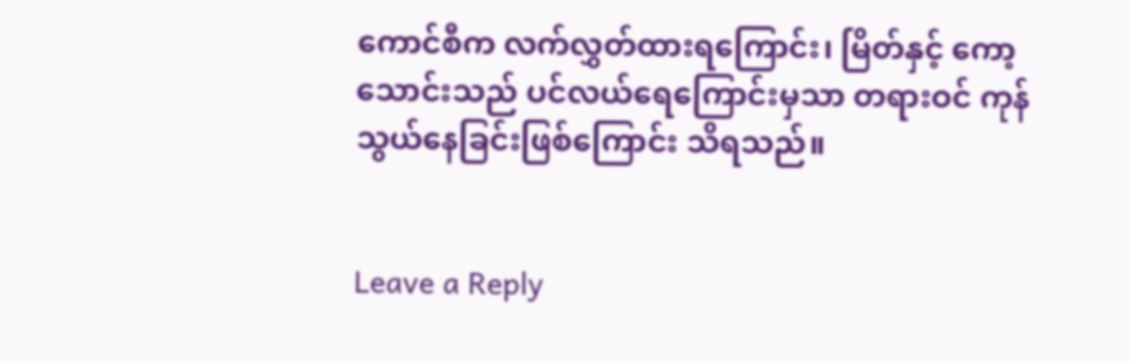ကောင်စီက လက်လွှတ်ထားရကြောင်း၊ မြိတ်နှင့် ကော့သောင်းသည် ပင်လယ်ရေကြောင်းမှသာ တရားဝင် ကုန်သွယ်နေခြင်းဖြစ်ကြောင်း သိရသည်။


Leave a Reply